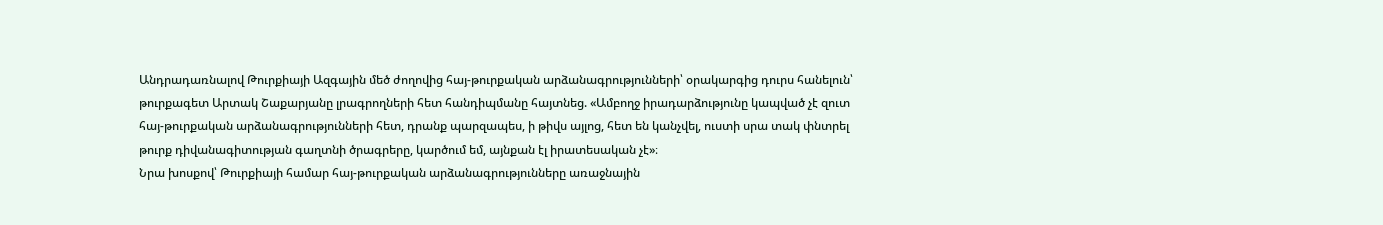Անդրադառնալով Թուրքիայի Ազգային մեծ ժողովից հայ-թուրքական արձանագրությունների՝ օրակարգից դուրս հանելուն՝ թուրքագետ Արտակ Շաքարյանը լրագրողների հետ հանդիպմանը հայտնեց. «Ամբողջ իրադարձությունը կապված չէ զուտ հայ-թուրքական արձանագրությունների հետ, դրանք պարզապես, ի թիվս այլոց, հետ են կանչվել, ուստի սրա տակ փնտրել թուրք դիվանագիտության գաղտնի ծրագրերը, կարծում եմ, այնքան էլ իրատեսական չէ»։
Նրա խոսքով՝ Թուրքիայի համար հայ-թուրքական արձանագրությունները առաջնային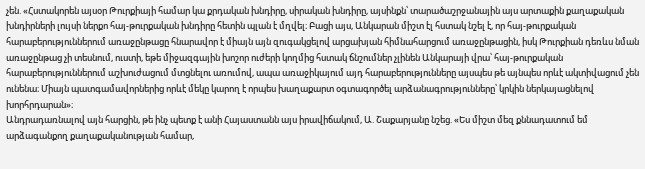չեն. «Հստակորեն այսօր Թուրքիայի համար կա քրդական խնդիրը, սիրական խնդիրը, այսինքն՝ տարածաշրջանային այս արտաքին քաղաքական խնդիրների լույսի ներքո հայ-թուրքական խնդիրը հետին պլան է մղվել։ Բացի այս, Անկարան միշտ էլ հստակ նշել է, որ հայ-թուրքական հարաբերություններում առաջընթացը հնարավոր է միայն այն զուգակցելով արցախյան հիմնահարցում առաջընթացին, իսկ Թուրքիան դեռևս նման առաջընթաց չի տեսնում, ուստի, եթե միջազգային խոշոր ուժերի կողմից հստակ ճնշումներ չլինեն Անկարայի վրա՝ հայ-թուրքական հարաբերություններում աշխուժացում մտցնելու առումով, ապա առաջիկայում այդ հարաբերությունները այսպես թե այնպես որևէ ակտիվացում չեն ունենա։ Միայն պատգամավորներից որևէ մեկը կարող է որպես խաղաքարտ օգտագործել արձանագրությունները՝ կրկին ներկայացնելով խորհրդարան»։
Անդրադառնալով այն հարցին, թե ինչ պետք է անի Հայաստանն այս իրավիճակում, Ա. Շաքարյանը նշեց. «Ես միշտ մեզ քննադատում եմ արձագանքող քաղաքականության համար,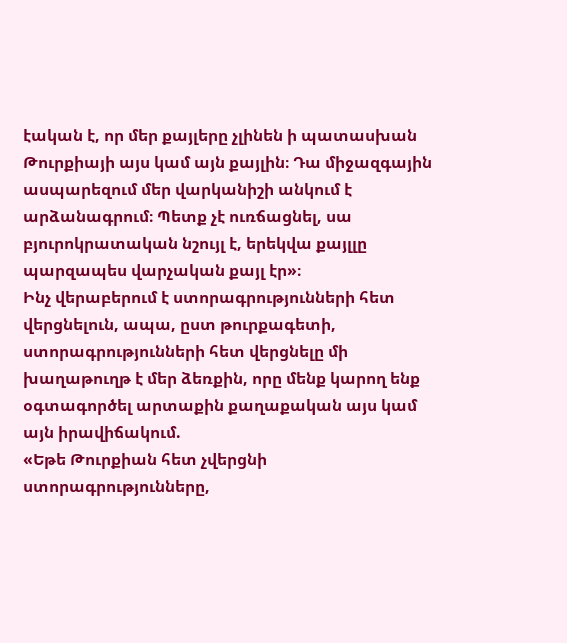էական է, որ մեր քայլերը չլինեն ի պատասխան Թուրքիայի այս կամ այն քայլին։ Դա միջազգային ասպարեզում մեր վարկանիշի անկում է արձանագրում։ Պետք չէ ուռճացնել, սա բյուրոկրատական նշույլ է, երեկվա քայլլը պարզապես վարչական քայլ էր»։
Ինչ վերաբերում է ստորագրությունների հետ վերցնելուն, ապա, ըստ թուրքագետի, ստորագրությունների հետ վերցնելը մի խաղաթուղթ է մեր ձեռքին, որը մենք կարող ենք օգտագործել արտաքին քաղաքական այս կամ այն իրավիճակում.
«Եթե Թուրքիան հետ չվերցնի ստորագրությունները,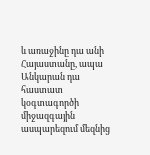և առաջինը դա անի Հայաստանը, ապա Անկարան դա հաստատ կօգտագործի միջազգային ասպարեզում մեզնից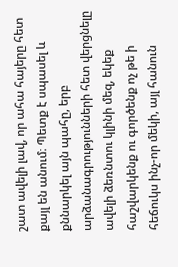շատ ավելի լավ, որ ահա հայերը հետ քայլ են անում։ Պետք է սպասել և քննարկել այն պահը, երբ արձանագրությունների հետ վերցնելը ավելի ձեռնտու կլինի մեզ, եկեք հաշվարկենք ու գործենք ոչ թե ի հեճուկս ինչ-որ մեկի, այլ հանուն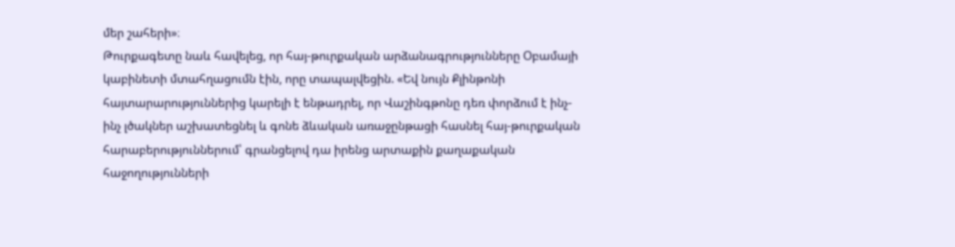մեր շահերի»։
Թուրքագետը նաև հավելեց, որ հայ-թուրքական արձանագրությունները Օբամայի կաբինետի մտահղացումն էին, որը տապալվեցին. «Եվ նույն Քլինթոնի հայտարարություններից կարելի է ենթադրել, որ Վաշինգթոնը դեռ փորձում է ինչ-ինչ լծակներ աշխատեցնել և գոնե ձևական առաջընթացի հասնել հայ-թուրքական հարաբերություններում՝ գրանցելով դա իրենց արտաքին քաղաքական հաջողությունների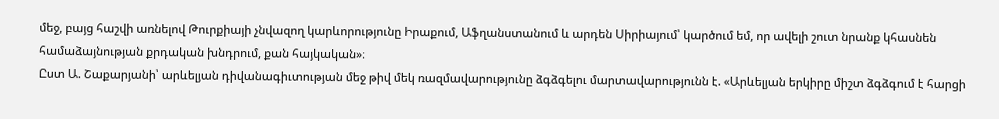մեջ, բայց հաշվի առնելով Թուրքիայի չնվազող կարևորությունը Իրաքում, Աֆղանստանում և արդեն Սիրիայում՝ կարծում եմ, որ ավելի շուտ նրանք կհասնեն համաձայնության քրդական խնդրում, քան հայկական»։
Ըստ Ա. Շաքարյանի՝ արևելյան դիվանագիւտության մեջ թիվ մեկ ռազմավարությունը ձգձգելու մարտավարությունն է. «Արևելյան երկիրը միշտ ձգձգում է հարցի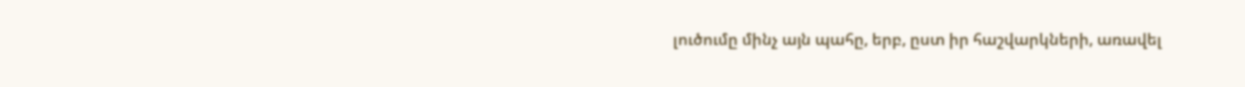լուծումը մինչ այն պահը, երբ, ըստ իր հաշվարկների, առավել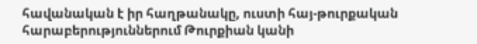հավանական է իր հաղթանակը, ուստի հայ-թուրքական հարաբերություններում Թուրքիան կանի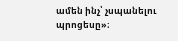ամեն ինչ՝ չսպանելու պրոցեսը»։